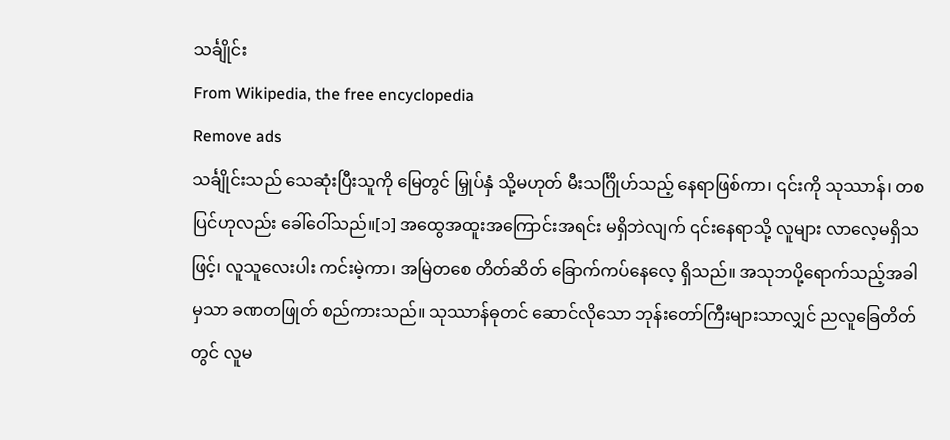သင်္ချိုင်း
From Wikipedia, the free encyclopedia
Remove ads
သင်္ချိုင်းသည် သေဆုံးပြီးသူကို မြေတွင် မြှုပ်နှံ သို့မဟုတ် မီးသင်္ဂြိုဟ်သည့် နေရာဖြစ်ကာ၊ ၎င်းကို သုဿာန်၊ တစပြင်ဟုလည်း ခေါ်ဝေါ်သည်။[၁] အထွေအထူးအကြောင်းအရင်း မရှိဘဲလျက် ၎င်းနေရာသို့ လူများ လာလေ့မရှိသဖြင့်၊ လူသူလေးပါး ကင်းမဲ့ကာ၊ အမြဲတစေ တိတ်ဆိတ် ခြောက်ကပ်နေလေ့ ရှိသည်။ အသုဘပို့ရောက်သည့်အခါမှသာ ခဏတဖြုတ် စည်ကားသည်။ သုဿာန်ဓုတင် ဆောင်လိုသော ဘုန်းတော်ကြီးများသာလျှင် ညလူခြေတိတ်တွင် လူမ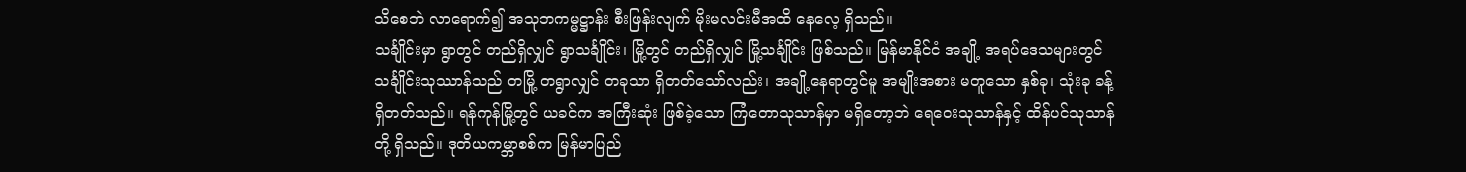သိစေဘဲ လာရောက်၍ အသုဘကမ္မဋ္ဌာန်း စီးဖြန်းလျက် မိုးမလင်းမီအထိ နေလေ့ ရှိသည်။
သင်္ချိုင်းမှာ ရွာတွင် တည်ရှိလျှင် ရွာသင်္ချိုင်း၊ မြို့တွင် တည်ရှိလျှင် မြို့သင်္ချိုင်း ဖြစ်သည်။ မြန်မာနိုင်ငံ အချို့ အရပ်ဒေသများတွင် သင်္ချိုင်းသုဿာန်သည် တမြို့ တရွာလျှင် တခုသာ ရှိတတ်သော်လည်း၊ အချို့နေရာတွင်မူ အမျိုးအစား မတူသော နှစ်ခု၊ သုံးခု ခန့် ရှိတတ်သည်။ ရန်ကုန်မြို့တွင် ယခင်က အကြီးဆုံး ဖြစ်ခဲ့သော ကြံတောသုသာန်မှာ မရှိတော့ဘဲ ရေဝေးသုသာန်နှင့် ထိန်ပင်သုသာန်တို့ ရှိသည်။ ဒုတိယကမ္ဘာစစ်က မြန်မာပြည်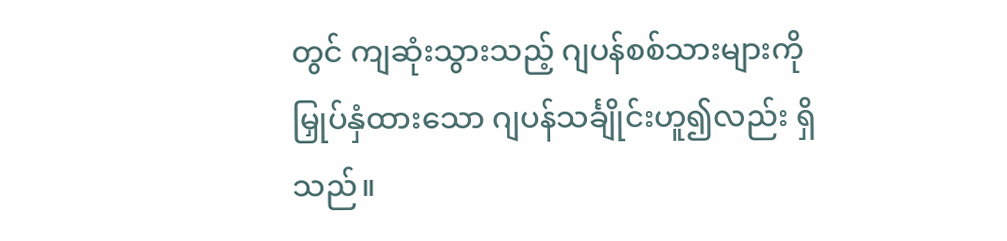တွင် ကျဆုံးသွားသည့် ဂျပန်စစ်သားများကို မြှုပ်နှံထားသော ဂျပန်သင်္ချိုင်းဟူ၍လည်း ရှိသည်။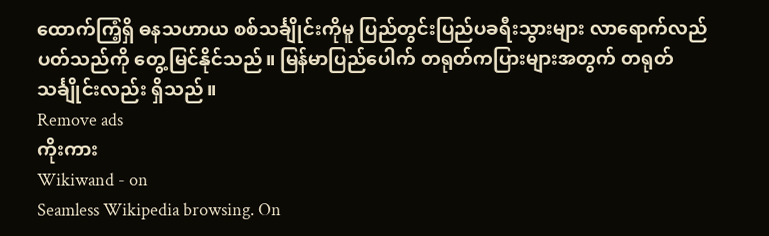ထောက်ကြံ့ရှိ ဓနသဟာယ စစ်သင်္ချိုင်းကိုမူ ပြည်တွင်းပြည်ပခရီးသွားများ လာရောက်လည်ပတ်သည်ကို တွေ့မြင်နိုင်သည်။ မြန်မာပြည်ပေါက် တရုတ်ကပြားများအတွက် တရုတ်သင်္ချိုင်းလည်း ရှိသည်။
Remove ads
ကိုးကား
Wikiwand - on
Seamless Wikipedia browsing. On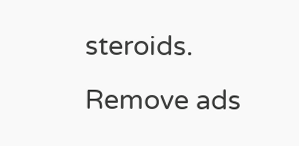steroids.
Remove ads